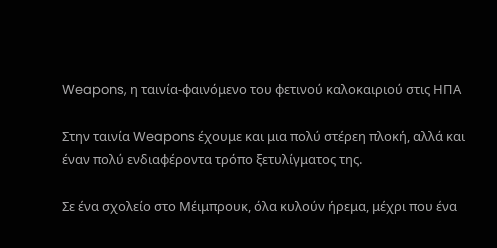Weapons, η ταινία-φαινόμενο του φετινού καλοκαιριού στις ΗΠΑ

Στην ταινία Weapons έχουμε και μια πολύ στέρεη πλοκή, αλλά και έναν πολύ ενδιαφέροντα τρόπο ξετυλίγματος της.

Σε ένα σχολείο στο Μέιμπρουκ, όλα κυλούν ήρεμα, μέχρι που ένα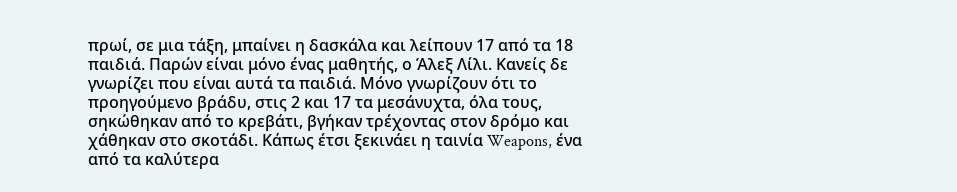πρωί, σε μια τάξη, μπαίνει η δασκάλα και λείπουν 17 από τα 18 παιδιά. Παρών είναι μόνο ένας μαθητής, ο Άλεξ Λίλι. Κανείς δε γνωρίζει που είναι αυτά τα παιδιά. Μόνο γνωρίζουν ότι το προηγούμενο βράδυ, στις 2 και 17 τα μεσάνυχτα, όλα τους, σηκώθηκαν από το κρεβάτι, βγήκαν τρέχοντας στον δρόμο και χάθηκαν στο σκοτάδι. Κάπως έτσι ξεκινάει η ταινία Weapons, ένα από τα καλύτερα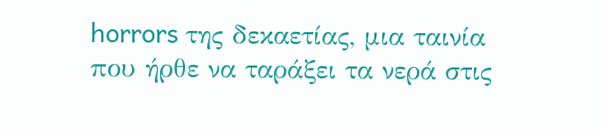horrors της δεκαετίας, μια ταινία που ήρθε να ταράξει τα νερά στις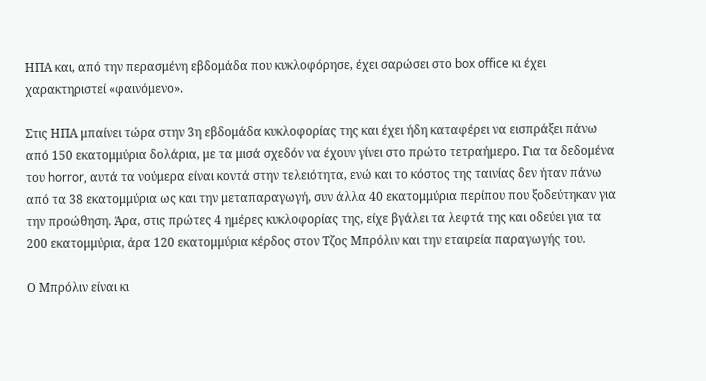ΗΠΑ και, από την περασμένη εβδομάδα που κυκλοφόρησε, έχει σαρώσει στο box office κι έχει χαρακτηριστεί «φαινόμενο».

Στις ΗΠΑ μπαίνει τώρα στην 3η εβδομάδα κυκλοφορίας της και έχει ήδη καταφέρει να εισπράξει πάνω από 150 εκατομμύρια δολάρια, με τα μισά σχεδόν να έχουν γίνει στο πρώτο τετραήμερο. Για τα δεδομένα του horror, αυτά τα νούμερα είναι κοντά στην τελειότητα, ενώ και το κόστος της ταινίας δεν ήταν πάνω από τα 38 εκατομμύρια ως και την μεταπαραγωγή, συν άλλα 40 εκατομμύρια περίπου που ξοδεύτηκαν για την προώθηση. Άρα, στις πρώτες 4 ημέρες κυκλοφορίας της, είχε βγάλει τα λεφτά της και οδεύει για τα 200 εκατομμύρια, άρα 120 εκατομμύρια κέρδος στον Τζος Μπρόλιν και την εταιρεία παραγωγής του.

Ο Μπρόλιν είναι κι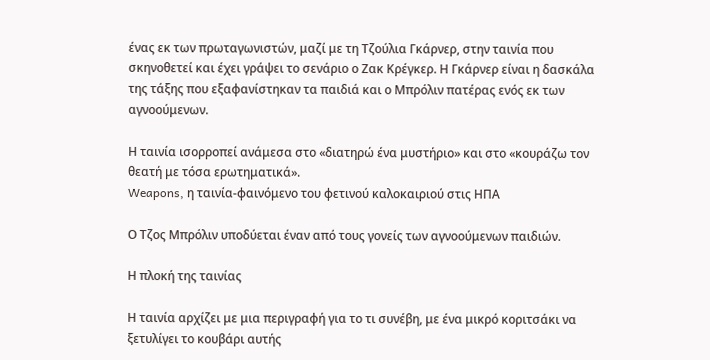ένας εκ των πρωταγωνιστών, μαζί με τη Τζούλια Γκάρνερ, στην ταινία που σκηνοθετεί και έχει γράψει το σενάριο ο Ζακ Κρέγκερ. Η Γκάρνερ είναι η δασκάλα της τάξης που εξαφανίστηκαν τα παιδιά και ο Μπρόλιν πατέρας ενός εκ των αγνοούμενων.

Η ταινία ισορροπεί ανάμεσα στο «διατηρώ ένα μυστήριο» και στο «κουράζω τον θεατή με τόσα ερωτηματικά».
Weapons, η ταινία-φαινόμενο του φετινού καλοκαιριού στις ΗΠΑ

Ο Τζος Μπρόλιν υποδύεται έναν από τους γονείς των αγνοούμενων παιδιών.

Η πλοκή της ταινίας

Η ταινία αρχίζει με μια περιγραφή για το τι συνέβη, με ένα μικρό κοριτσάκι να ξετυλίγει το κουβάρι αυτής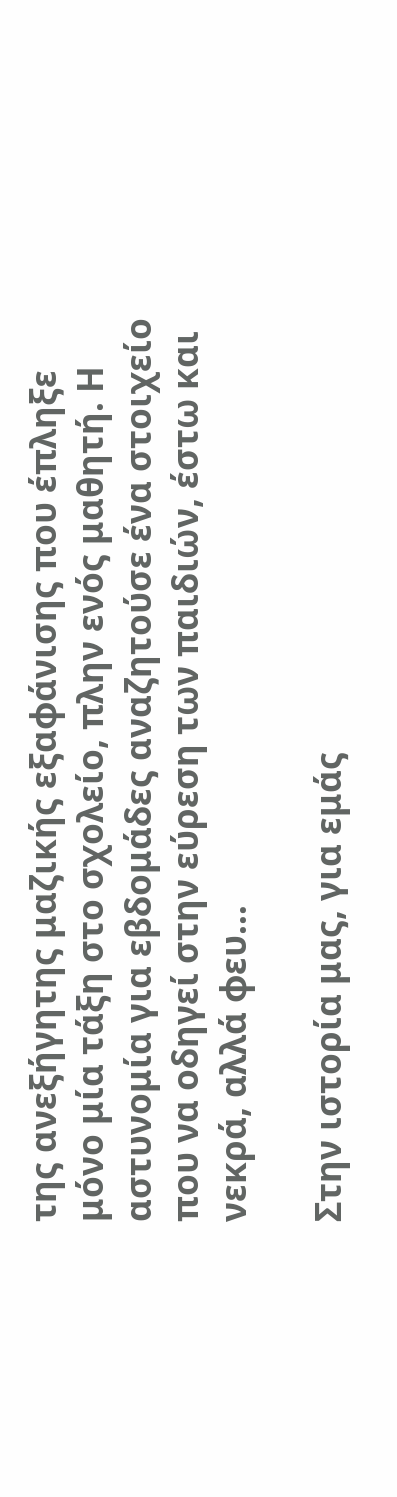της ανεξήγητης μαζικής εξαφάνισης που έπληξε μόνο μία τάξη στο σχολείο, πλην ενός μαθητή. Η αστυνομία για εβδομάδες αναζητούσε ένα στοιχείο που να οδηγεί στην εύρεση των παιδιών, έστω και νεκρά, αλλά φευ…

Στην ιστορία μας, για εμάς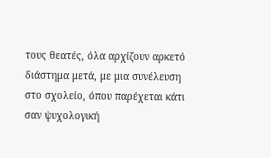τους θεατές, όλα αρχίζουν αρκετό διάστημα μετά, με μια συνέλευση στο σχολείο, όπου παρέχεται κάτι σαν ψυχολογική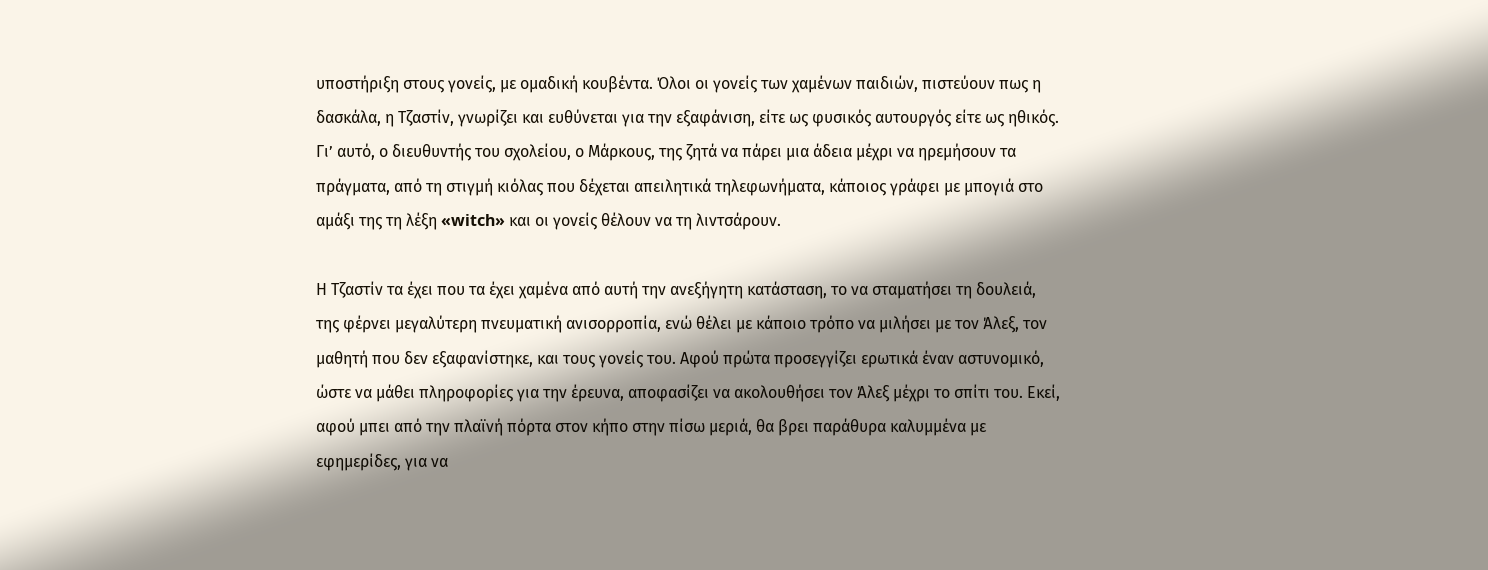υποστήριξη στους γονείς, με ομαδική κουβέντα. Όλοι οι γονείς των χαμένων παιδιών, πιστεύουν πως η δασκάλα, η Τζαστίν, γνωρίζει και ευθύνεται για την εξαφάνιση, είτε ως φυσικός αυτουργός είτε ως ηθικός. Γι’ αυτό, ο διευθυντής του σχολείου, ο Μάρκους, της ζητά να πάρει μια άδεια μέχρι να ηρεμήσουν τα πράγματα, από τη στιγμή κιόλας που δέχεται απειλητικά τηλεφωνήματα, κάποιος γράφει με μπογιά στο αμάξι της τη λέξη «witch» και οι γονείς θέλουν να τη λιντσάρουν.

Η Τζαστίν τα έχει που τα έχει χαμένα από αυτή την ανεξήγητη κατάσταση, το να σταματήσει τη δουλειά, της φέρνει μεγαλύτερη πνευματική ανισορροπία, ενώ θέλει με κάποιο τρόπο να μιλήσει με τον Άλεξ, τον μαθητή που δεν εξαφανίστηκε, και τους γονείς του. Αφού πρώτα προσεγγίζει ερωτικά έναν αστυνομικό, ώστε να μάθει πληροφορίες για την έρευνα, αποφασίζει να ακολουθήσει τον Άλεξ μέχρι το σπίτι του. Εκεί, αφού μπει από την πλαϊνή πόρτα στον κήπο στην πίσω μεριά, θα βρει παράθυρα καλυμμένα με εφημερίδες, για να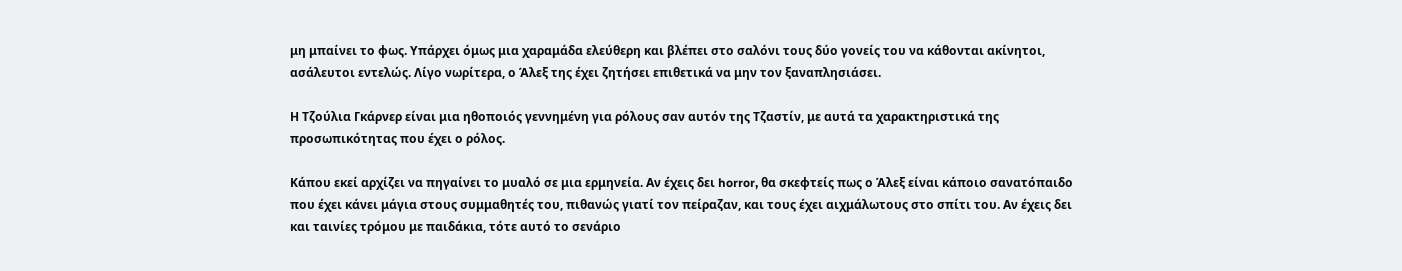μη μπαίνει το φως. Υπάρχει όμως μια χαραμάδα ελεύθερη και βλέπει στο σαλόνι τους δύο γονείς του να κάθονται ακίνητοι, ασάλευτοι εντελώς. Λίγο νωρίτερα, ο Άλεξ της έχει ζητήσει επιθετικά να μην τον ξαναπλησιάσει.

Η Τζούλια Γκάρνερ είναι μια ηθοποιός γεννημένη για ρόλους σαν αυτόν της Τζαστίν, με αυτά τα χαρακτηριστικά της προσωπικότητας που έχει ο ρόλος.

Κάπου εκεί αρχίζει να πηγαίνει το μυαλό σε μια ερμηνεία. Αν έχεις δει horror, θα σκεφτείς πως ο Άλεξ είναι κάποιο σανατόπαιδο που έχει κάνει μάγια στους συμμαθητές του, πιθανώς γιατί τον πείραζαν, και τους έχει αιχμάλωτους στο σπίτι του. Αν έχεις δει και ταινίες τρόμου με παιδάκια, τότε αυτό το σενάριο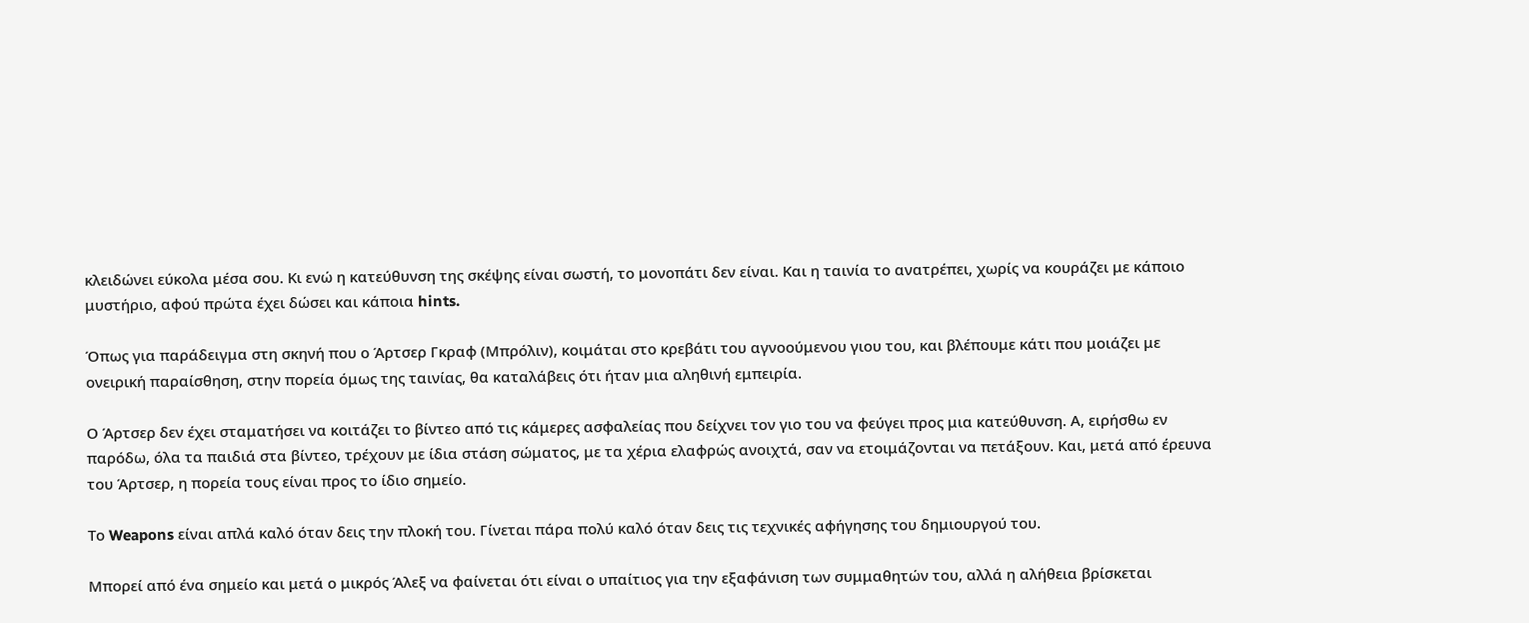κλειδώνει εύκολα μέσα σου. Κι ενώ η κατεύθυνση της σκέψης είναι σωστή, το μονοπάτι δεν είναι. Και η ταινία το ανατρέπει, χωρίς να κουράζει με κάποιο μυστήριο, αφού πρώτα έχει δώσει και κάποια hints.

Όπως για παράδειγμα στη σκηνή που ο Άρτσερ Γκραφ (Μπρόλιν), κοιμάται στο κρεβάτι του αγνοούμενου γιου του, και βλέπουμε κάτι που μοιάζει με ονειρική παραίσθηση, στην πορεία όμως της ταινίας, θα καταλάβεις ότι ήταν μια αληθινή εμπειρία.

Ο Άρτσερ δεν έχει σταματήσει να κοιτάζει το βίντεο από τις κάμερες ασφαλείας που δείχνει τον γιο του να φεύγει προς μια κατεύθυνση. Α, ειρήσθω εν παρόδω, όλα τα παιδιά στα βίντεο, τρέχουν με ίδια στάση σώματος, με τα χέρια ελαφρώς ανοιχτά, σαν να ετοιμάζονται να πετάξουν. Και, μετά από έρευνα του Άρτσερ, η πορεία τους είναι προς το ίδιο σημείο.

Το Weapons είναι απλά καλό όταν δεις την πλοκή του. Γίνεται πάρα πολύ καλό όταν δεις τις τεχνικές αφήγησης του δημιουργού του.

Μπορεί από ένα σημείο και μετά ο μικρός Άλεξ να φαίνεται ότι είναι ο υπαίτιος για την εξαφάνιση των συμμαθητών του, αλλά η αλήθεια βρίσκεται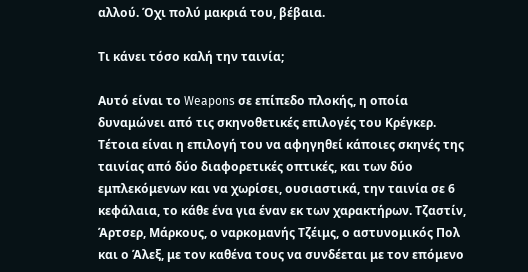αλλού. Όχι πολύ μακριά του, βέβαια.

Τι κάνει τόσο καλή την ταινία;

Αυτό είναι το Weapons σε επίπεδο πλοκής, η οποία δυναμώνει από τις σκηνοθετικές επιλογές του Κρέγκερ. Τέτοια είναι η επιλογή του να αφηγηθεί κάποιες σκηνές της ταινίας από δύο διαφορετικές οπτικές, και των δύο εμπλεκόμενων και να χωρίσει, ουσιαστικά, την ταινία σε 6 κεφάλαια, το κάθε ένα για έναν εκ των χαρακτήρων. Τζαστίν, Άρτσερ, Μάρκους, ο ναρκομανής Τζέιμς, ο αστυνομικός Πολ και ο Άλεξ, με τον καθένα τους να συνδέεται με τον επόμενο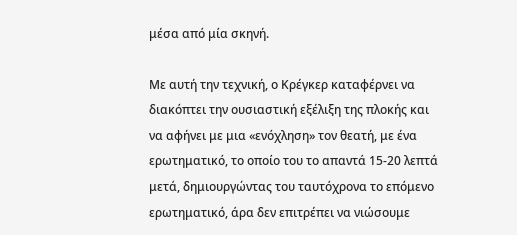μέσα από μία σκηνή.

Με αυτή την τεχνική, ο Κρέγκερ καταφέρνει να διακόπτει την ουσιαστική εξέλιξη της πλοκής και να αφήνει με μια «ενόχληση» τον θεατή, με ένα ερωτηματικό, το οποίο του το απαντά 15-20 λεπτά μετά, δημιουργώντας του ταυτόχρονα το επόμενο ερωτηματικό, άρα δεν επιτρέπει να νιώσουμε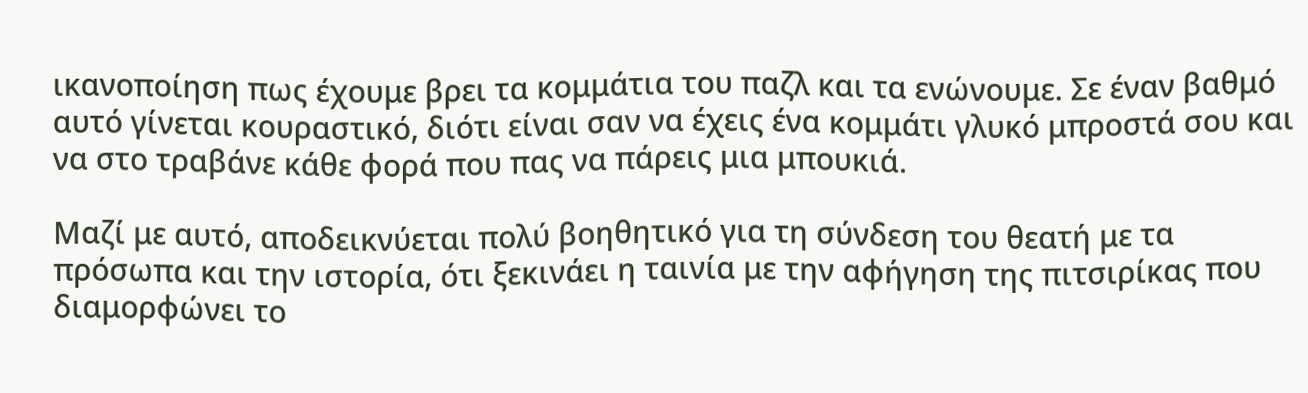ικανοποίηση πως έχουμε βρει τα κομμάτια του παζλ και τα ενώνουμε. Σε έναν βαθμό αυτό γίνεται κουραστικό, διότι είναι σαν να έχεις ένα κομμάτι γλυκό μπροστά σου και να στο τραβάνε κάθε φορά που πας να πάρεις μια μπουκιά.

Μαζί με αυτό, αποδεικνύεται πολύ βοηθητικό για τη σύνδεση του θεατή με τα πρόσωπα και την ιστορία, ότι ξεκινάει η ταινία με την αφήγηση της πιτσιρίκας που διαμορφώνει το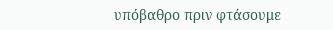υπόβαθρο πριν φτάσουμε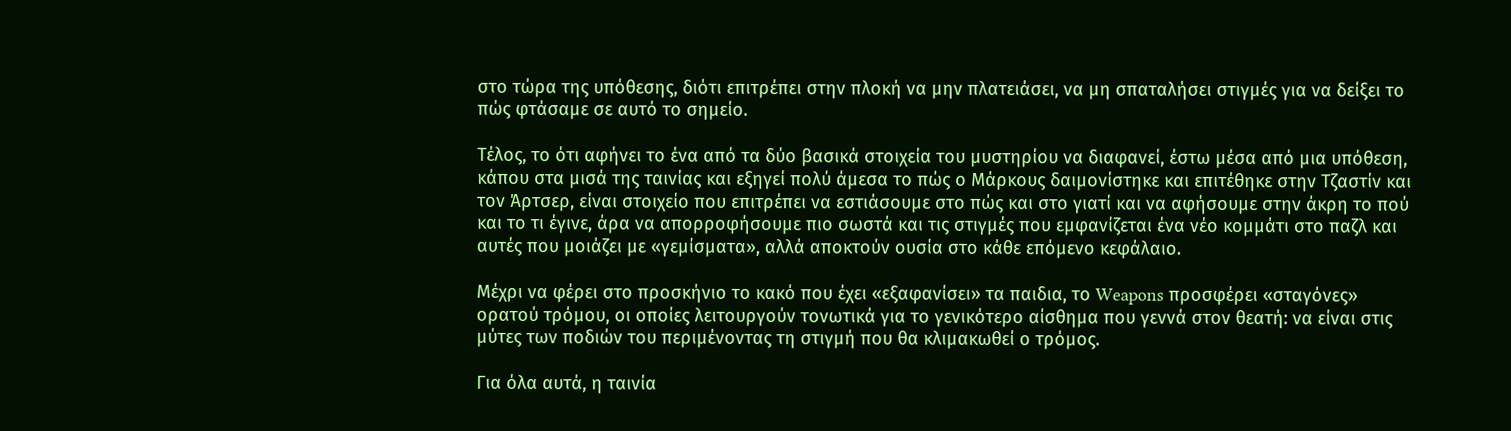στο τώρα της υπόθεσης, διότι επιτρέπει στην πλοκή να μην πλατειάσει, να μη σπαταλήσει στιγμές για να δείξει το πώς φτάσαμε σε αυτό το σημείο.

Τέλος, το ότι αφήνει το ένα από τα δύο βασικά στοιχεία του μυστηρίου να διαφανεί, έστω μέσα από μια υπόθεση, κάπου στα μισά της ταινίας και εξηγεί πολύ άμεσα το πώς ο Μάρκους δαιμονίστηκε και επιτέθηκε στην Τζαστίν και τον Άρτσερ, είναι στοιχείο που επιτρέπει να εστιάσουμε στο πώς και στο γιατί και να αφήσουμε στην άκρη το πού και το τι έγινε, άρα να απορροφήσουμε πιο σωστά και τις στιγμές που εμφανίζεται ένα νέο κομμάτι στο παζλ και αυτές που μοιάζει με «γεμίσματα», αλλά αποκτούν ουσία στο κάθε επόμενο κεφάλαιο.

Μέχρι να φέρει στο προσκήνιο το κακό που έχει «εξαφανίσει» τα παιδια, το Weapons προσφέρει «σταγόνες» ορατού τρόμου, οι οποίες λειτουργούν τονωτικά για το γενικότερο αίσθημα που γεννά στον θεατή: να είναι στις μύτες των ποδιών του περιμένοντας τη στιγμή που θα κλιμακωθεί ο τρόμος.

Για όλα αυτά, η ταινία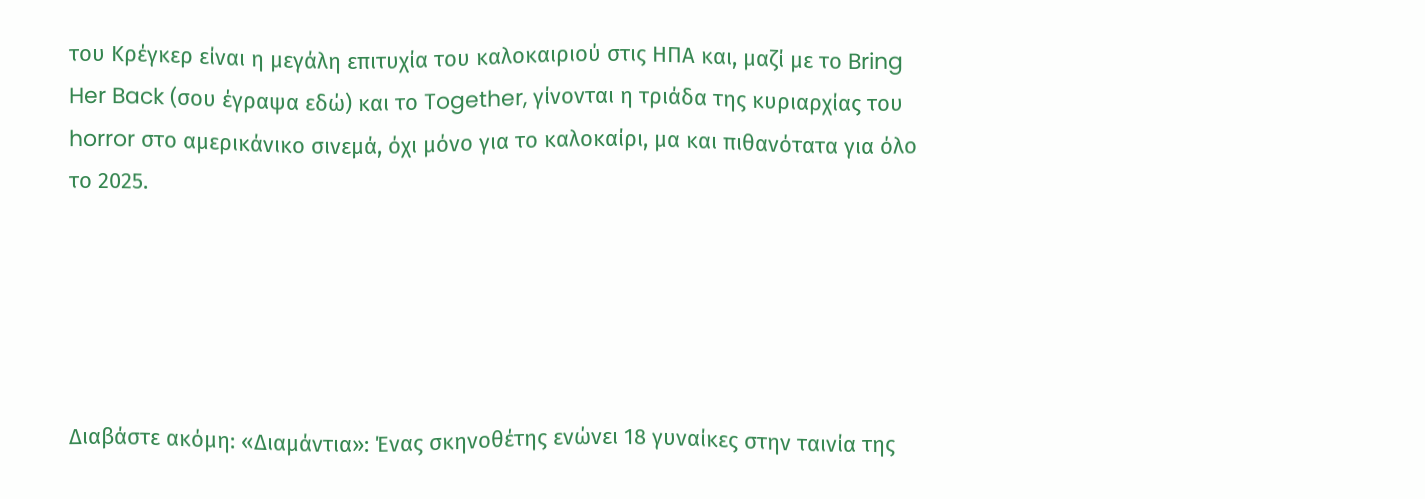του Κρέγκερ είναι η μεγάλη επιτυχία του καλοκαιριού στις ΗΠΑ και, μαζί με το Bring Her Back (σου έγραψα εδώ) και το Together, γίνονται η τριάδα της κυριαρχίας του horror στο αμερικάνικο σινεμά, όχι μόνο για το καλοκαίρι, μα και πιθανότατα για όλο το 2025.





Διαβάστε ακόμη: «Διαμάντια»: Ένας σκηνοθέτης ενώνει 18 γυναίκες στην ταινία της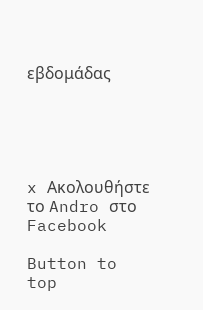εβδομάδας





x Ακολουθήστε το Andro στο Facebook

Button to top